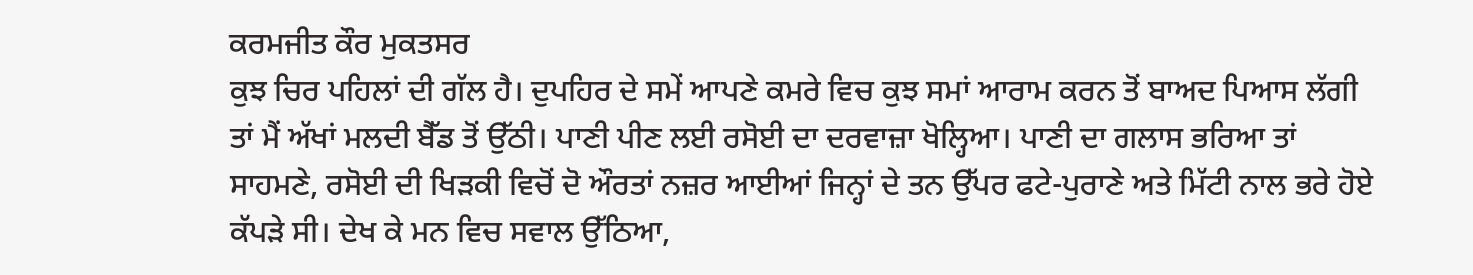ਕਰਮਜੀਤ ਕੌਰ ਮੁਕਤਸਰ
ਕੁਝ ਚਿਰ ਪਹਿਲਾਂ ਦੀ ਗੱਲ ਹੈ। ਦੁਪਹਿਰ ਦੇ ਸਮੇਂ ਆਪਣੇ ਕਮਰੇ ਵਿਚ ਕੁਝ ਸਮਾਂ ਆਰਾਮ ਕਰਨ ਤੋਂ ਬਾਅਦ ਪਿਆਸ ਲੱਗੀ ਤਾਂ ਮੈਂ ਅੱਖਾਂ ਮਲਦੀ ਬੈੱਡ ਤੋਂ ਉੱਠੀ। ਪਾਣੀ ਪੀਣ ਲਈ ਰਸੋਈ ਦਾ ਦਰਵਾਜ਼ਾ ਖੋਲ੍ਹਿਆ। ਪਾਣੀ ਦਾ ਗਲਾਸ ਭਰਿਆ ਤਾਂ ਸਾਹਮਣੇ, ਰਸੋਈ ਦੀ ਖਿੜਕੀ ਵਿਚੋਂ ਦੋ ਔਰਤਾਂ ਨਜ਼ਰ ਆਈਆਂ ਜਿਨ੍ਹਾਂ ਦੇ ਤਨ ਉੱਪਰ ਫਟੇ-ਪੁਰਾਣੇ ਅਤੇ ਮਿੱਟੀ ਨਾਲ ਭਰੇ ਹੋਏ ਕੱਪੜੇ ਸੀ। ਦੇਖ ਕੇ ਮਨ ਵਿਚ ਸਵਾਲ ਉੱਠਿਆ,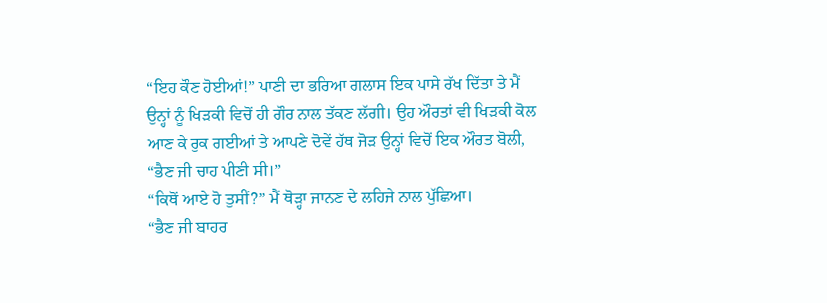“ਇਹ ਕੌਣ ਹੋਈਆਂ!” ਪਾਣੀ ਦਾ ਭਰਿਆ ਗਲਾਸ ਇਕ ਪਾਸੇ ਰੱਖ ਦਿੱਤਾ ਤੇ ਮੈਂ ਉਨ੍ਹਾਂ ਨੂੰ ਖਿੜਕੀ ਵਿਚੋਂ ਹੀ ਗੌਰ ਨਾਲ ਤੱਕਣ ਲੱਗੀ। ਉਹ ਔਰਤਾਂ ਵੀ ਖਿੜਕੀ ਕੋਲ ਆਣ ਕੇ ਰੁਕ ਗਈਆਂ ਤੇ ਆਪਣੇ ਦੋਵੇਂ ਹੱਥ ਜੋੜ ਉਨ੍ਹਾਂ ਵਿਚੋਂ ਇਕ ਔਰਤ ਬੋਲੀ, “ਭੈਣ ਜੀ ਚਾਹ ਪੀਣੀ ਸੀ।”
“ਕਿਥੋਂ ਆਏ ਹੋ ਤੁਸੀਂ?” ਮੈਂ ਥੋੜ੍ਹਾ ਜਾਨਣ ਦੇ ਲਹਿਜੇ ਨਾਲ ਪੁੱਛਿਆ।
“ਭੈਣ ਜੀ ਬਾਹਰ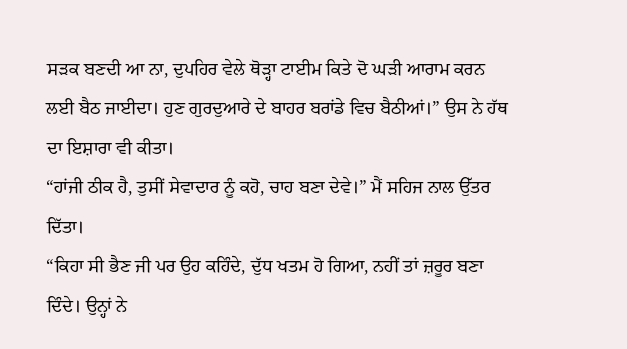ਸੜਕ ਬਣਦੀ ਆ ਨਾ, ਦੁਪਹਿਰ ਵੇਲੇ ਥੋੜ੍ਹਾ ਟਾਈਮ ਕਿਤੇ ਦੋ ਘੜੀ ਆਰਾਮ ਕਰਨ ਲਈ ਬੈਠ ਜਾਈਦਾ। ਹੁਣ ਗੁਰਦੁਆਰੇ ਦੇ ਬਾਹਰ ਬਰਾਂਡੇ ਵਿਚ ਬੈਠੀਆਂ।” ਉਸ ਨੇ ਹੱਥ ਦਾ ਇਸ਼ਾਰਾ ਵੀ ਕੀਤਾ।
“ਹਾਂਜੀ ਠੀਕ ਹੈ, ਤੁਸੀਂ ਸੇਵਾਦਾਰ ਨੂੰ ਕਹੋ, ਚਾਹ ਬਣਾ ਦੇਵੇ।” ਮੈਂ ਸਹਿਜ ਨਾਲ ਉੱਤਰ ਦਿੱਤਾ।
“ਕਿਹਾ ਸੀ ਭੈਣ ਜੀ ਪਰ ਉਹ ਕਹਿੰਦੇ, ਦੁੱਧ ਖਤਮ ਹੋ ਗਿਆ, ਨਹੀਂ ਤਾਂ ਜ਼ਰੂਰ ਬਣਾ ਦਿੰਦੇ। ਉਨ੍ਹਾਂ ਨੇ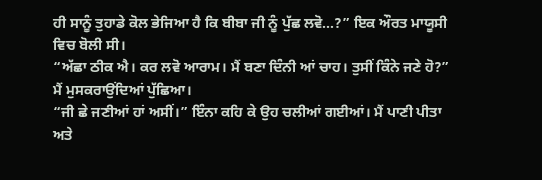ਹੀ ਸਾਨੂੰ ਤੁਹਾਡੇ ਕੋਲ ਭੇਜਿਆ ਹੈ ਕਿ ਬੀਬਾ ਜੀ ਨੂੰ ਪੁੱਛ ਲਵੋ…?” ਇਕ ਔਰਤ ਮਾਯੂਸੀ ਵਿਚ ਬੋਲੀ ਸੀ।
“ਅੱਛਾ ਠੀਕ ਐ। ਕਰ ਲਵੋ ਆਰਾਮ। ਮੈਂ ਬਣਾ ਦਿੰਨੀ ਆਂ ਚਾਹ। ਤੁਸੀਂ ਕਿੰਨੇ ਜਣੇ ਹੋ?” ਮੈਂ ਮੁਸਕਰਾਉਂਦਿਆਂ ਪੁੱਛਿਆ।
“ਜੀ ਛੇ ਜਣੀਆਂ ਹਾਂ ਅਸੀਂ।” ਇੰਨਾ ਕਹਿ ਕੇ ਉਹ ਚਲੀਆਂ ਗਈਆਂ। ਮੈਂ ਪਾਣੀ ਪੀਤਾ ਅਤੇ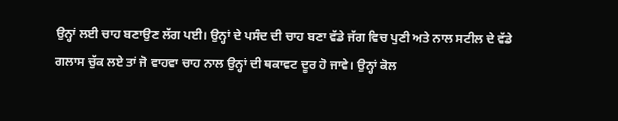ਉਨ੍ਹਾਂ ਲਈ ਚਾਹ ਬਣਾਉਣ ਲੱਗ ਪਈ। ਉਨ੍ਹਾਂ ਦੇ ਪਸੰਦ ਦੀ ਚਾਹ ਬਣਾ ਵੱਡੇ ਜੱਗ ਵਿਚ ਪੁਣੀ ਅਤੇ ਨਾਲ ਸਟੀਲ ਦੇ ਵੱਡੇ ਗਲਾਸ ਚੁੱਕ ਲਏ ਤਾਂ ਜੋ ਵਾਹਵਾ ਚਾਹ ਨਾਲ ਉਨ੍ਹਾਂ ਦੀ ਥਕਾਵਟ ਦੂਰ ਹੋ ਜਾਵੇ। ਉਨ੍ਹਾਂ ਕੋਲ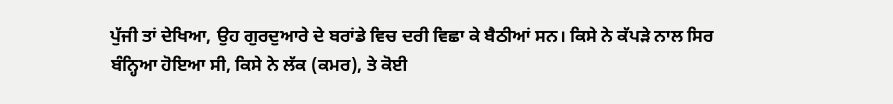ਪੁੱਜੀ ਤਾਂ ਦੇਖਿਆ, ਉਹ ਗੁਰਦੁਆਰੇ ਦੇ ਬਰਾਂਡੇ ਵਿਚ ਦਰੀ ਵਿਛਾ ਕੇ ਬੈਠੀਆਂ ਸਨ। ਕਿਸੇ ਨੇ ਕੱਪੜੇ ਨਾਲ ਸਿਰ ਬੰਨ੍ਹਿਆ ਹੋਇਆ ਸੀ, ਕਿਸੇ ਨੇ ਲੱਕ (ਕਮਰ), ਤੇ ਕੋਈ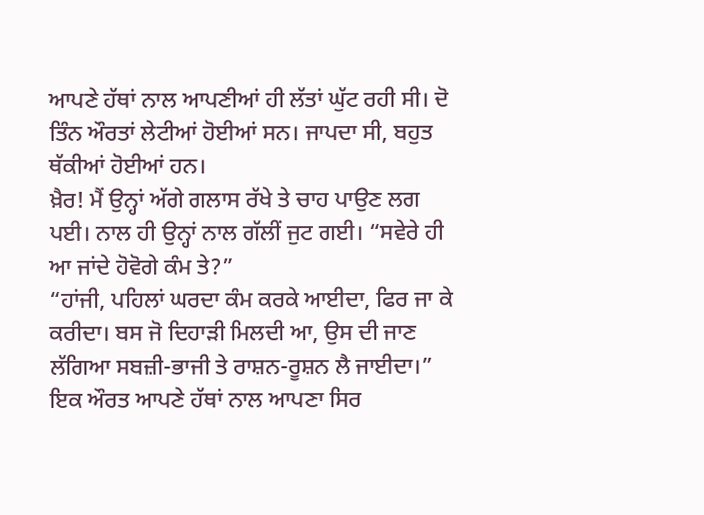ਆਪਣੇ ਹੱਥਾਂ ਨਾਲ ਆਪਣੀਆਂ ਹੀ ਲੱਤਾਂ ਘੁੱਟ ਰਹੀ ਸੀ। ਦੋ ਤਿੰਨ ਔਰਤਾਂ ਲੇਟੀਆਂ ਹੋਈਆਂ ਸਨ। ਜਾਪਦਾ ਸੀ, ਬਹੁਤ ਥੱਕੀਆਂ ਹੋਈਆਂ ਹਨ।
ਖ਼ੈਰ! ਮੈਂ ਉਨ੍ਹਾਂ ਅੱਗੇ ਗਲਾਸ ਰੱਖੇ ਤੇ ਚਾਹ ਪਾਉਣ ਲਗ ਪਈ। ਨਾਲ ਹੀ ਉਨ੍ਹਾਂ ਨਾਲ ਗੱਲੀਂ ਜੁਟ ਗਈ। “ਸਵੇਰੇ ਹੀ ਆ ਜਾਂਦੇ ਹੋਵੋਗੇ ਕੰਮ ਤੇ?”
“ਹਾਂਜੀ, ਪਹਿਲਾਂ ਘਰਦਾ ਕੰਮ ਕਰਕੇ ਆਈਦਾ, ਫਿਰ ਜਾ ਕੇ ਕਰੀਦਾ। ਬਸ ਜੋ ਦਿਹਾੜੀ ਮਿਲਦੀ ਆ, ਉਸ ਦੀ ਜਾਣ ਲੱਗਿਆ ਸਬਜ਼ੀ-ਭਾਜੀ ਤੇ ਰਾਸ਼ਨ-ਰੂਸ਼ਨ ਲੈ ਜਾਈਦਾ।” ਇਕ ਔਰਤ ਆਪਣੇ ਹੱਥਾਂ ਨਾਲ ਆਪਣਾ ਸਿਰ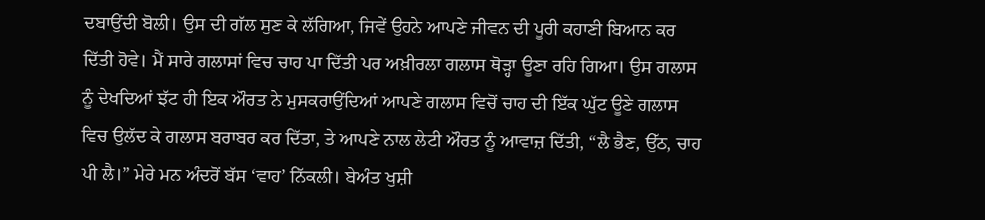ਦਬਾਉਂਦੀ ਬੋਲੀ। ਉਸ ਦੀ ਗੱਲ ਸੁਣ ਕੇ ਲੱਗਿਆ, ਜਿਵੇਂ ਉਹਨੇ ਆਪਣੇ ਜੀਵਨ ਦੀ ਪੂਰੀ ਕਹਾਣੀ ਬਿਆਨ ਕਰ ਦਿੱਤੀ ਹੋਵੇ। ਮੈਂ ਸਾਰੇ ਗਲਾਸਾਂ ਵਿਚ ਚਾਹ ਪਾ ਦਿੱਤੀ ਪਰ ਅਖ਼ੀਰਲਾ ਗਲਾਸ ਥੋੜ੍ਹਾ ਊਣਾ ਰਹਿ ਗਿਆ। ਉਸ ਗਲਾਸ ਨੂੰ ਦੇਖਦਿਆਂ ਝੱਟ ਹੀ ਇਕ ਔਰਤ ਨੇ ਮੁਸਕਰਾਉਂਦਿਆਂ ਆਪਣੇ ਗਲਾਸ ਵਿਚੋਂ ਚਾਹ ਦੀ ਇੱਕ ਘੁੱਟ ਊਣੇ ਗਲਾਸ ਵਿਚ ਉਲੱਦ ਕੇ ਗਲਾਸ ਬਰਾਬਰ ਕਰ ਦਿੱਤਾ, ਤੇ ਆਪਣੇ ਨਾਲ ਲੇਟੀ ਔਰਤ ਨੂੰ ਆਵਾਜ਼ ਦਿੱਤੀ, “ਲੈ ਭੈਣ, ਉੱਠ, ਚਾਹ ਪੀ ਲੈ।” ਮੇਰੇ ਮਨ ਅੰਦਰੋਂ ਬੱਸ ‘ਵਾਹ’ ਨਿੱਕਲੀ। ਬੇਅੰਤ ਖੁਸ਼ੀ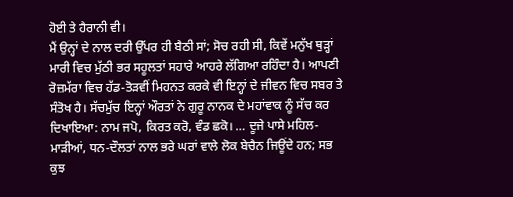ਹੋਈ ਤੇ ਹੈਰਾਨੀ ਵੀ।
ਮੈਂ ਉਨ੍ਹਾਂ ਦੇ ਨਾਲ ਦਰੀ ਉੱਪਰ ਹੀ ਬੈਠੀ ਸਾਂ; ਸੋਚ ਰਹੀ ਸੀ, ਕਿਵੇਂ ਮਨੁੱਖ ਥੁੜ੍ਹਾਂ ਮਾਰੀ ਵਿਚ ਮੁੱਠੀ ਭਰ ਸਹੂਲਤਾਂ ਸਹਾਰੇ ਆਹਰੇ ਲੱਗਿਆ ਰਹਿੰਦਾ ਹੈ। ਆਪਣੀ ਰੋਜ਼ਮੱਰਾ ਵਿਚ ਹੱਡ-ਤੋੜਵੀਂ ਮਿਹਨਤ ਕਰਕੇ ਵੀ ਇਨ੍ਹਾਂ ਦੇ ਜੀਵਨ ਵਿਚ ਸਬਰ ਤੇ ਸੰਤੋਖ ਹੈ। ਸੱਚਮੁੱਚ ਇਨ੍ਹਾਂ ਔਰਤਾਂ ਨੇ ਗੁਰੂ ਨਾਨਕ ਦੇ ਮਹਾਂਵਾਕ ਨੂੰ ਸੱਚ ਕਰ ਦਿਖਾਇਆ: ਨਾਮ ਜਪੋ, ਕਿਰਤ ਕਰੋ, ਵੰਡ ਛਕੋ। … ਦੂਜੇ ਪਾਸੇ ਮਹਿਲ-ਮਾੜੀਆਂ, ਧਨ-ਦੌਲਤਾਂ ਨਾਲ ਭਰੇ ਘਰਾਂ ਵਾਲੇ ਲੋਕ ਬੇਚੈਨ ਜਿਊਂਦੇ ਹਨ; ਸਭ ਕੁਝ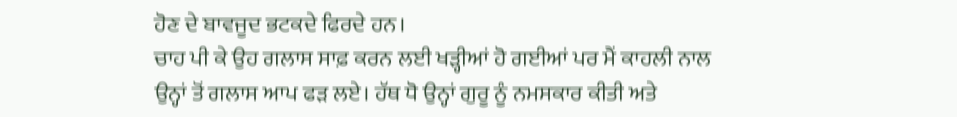ਹੋਣ ਦੇ ਬਾਵਜੂਦ ਭਟਕਦੇ ਫਿਰਦੇ ਹਨ।
ਚਾਹ ਪੀ ਕੇ ਉਹ ਗਲਾਸ ਸਾਫ਼ ਕਰਨ ਲਈ ਖੜ੍ਹੀਆਂ ਹੋ ਗਈਆਂ ਪਰ ਮੈਂ ਕਾਹਲੀ ਨਾਲ ਉਨ੍ਹਾਂ ਤੋਂ ਗਲਾਸ ਆਪ ਫੜ ਲਏ। ਹੱਥ ਧੋ ਉਨ੍ਹਾਂ ਗੁਰੂ ਨੂੰ ਨਮਸਕਾਰ ਕੀਤੀ ਅਤੇ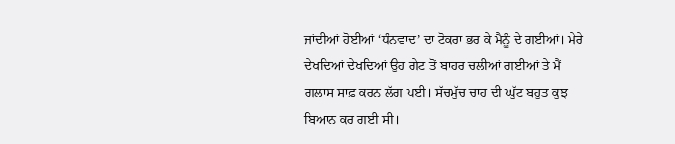ਜਾਂਦੀਆਂ ਹੋਈਆਂ ‘ਧੰਨਵਾਦ’ ਦਾ ਟੋਕਰਾ ਭਰ ਕੇ ਮੈਨੂੰ ਦੇ ਗਈਆਂ। ਮੇਰੇ ਦੇਖਦਿਆਂ ਦੇਖਦਿਆਂ ਉਹ ਗੇਟ ਤੋਂ ਬਾਹਰ ਚਲੀਆਂ ਗਈਆਂ ਤੇ ਮੈਂ ਗਲਾਸ ਸਾਫ਼ ਕਰਨ ਲੱਗ ਪਈ। ਸੱਚਮੁੱਚ ਚਾਹ ਦੀ ਘੁੱਟ ਬਹੁਤ ਕੁਝ ਬਿਆਨ ਕਰ ਗਈ ਸੀ।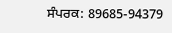ਸੰਪਰਕ: 89685-94379